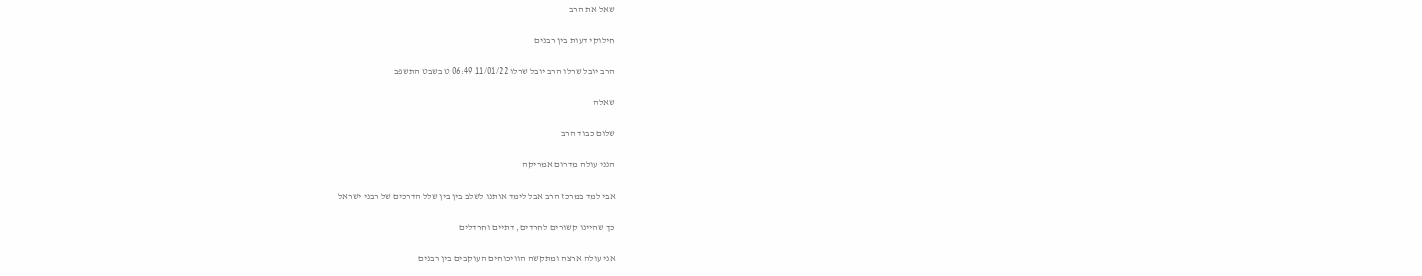שאל את הרב

חילוקי דעות בין רבנים

הרב יובל שרלו הרב יובל שרלו 11/01/22 06:49 ט בשבט התשפב

שאלה

שלום כבוד הרב

הנני עולה מדרום אמריקה

אבי למד במרכז הרב אבל לימד אותנו לשלב בין בין שלל הדרכים של רבני ישראל

כך שהיינו קשורים לחרדים, דתיים וחרדלים

אני עולה ארצה ומתקשה הוויכוחים העוקבים בין רבנים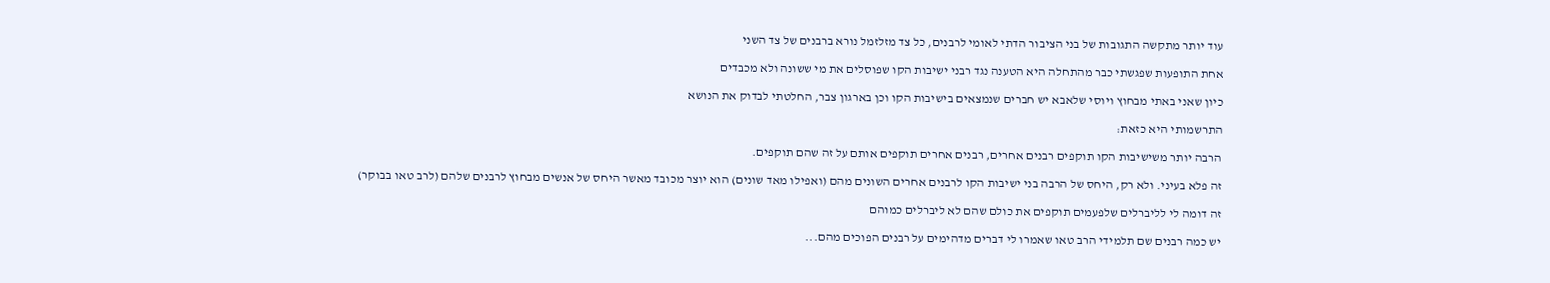עוד יותר מתקשה התגובות של בני הציבור הדתי לאומי לרבנים, כל צד מזלזמל נורא ברבנים של צד השני

אחת התופעות שפגשתי כבר מהתחלה היא הטענה נגד רבני ישיבות הקו שפוסלים את מי ששונה ולא מכבדים

כיון שאני באתי מבחוץ ויוסי שלאבא יש חברים שנמצאים בישיבות הקו וכן בארגון צבר, החלטתי לבדוק את הנושא

התרשמותי היא כזאת:

הרבה יותר משישיבות הקו תוקפים רבנים אחרים, רבנים אחרים תוקפים אותם על זה שהם תוקפים.

זה פלא בעיני. ולא רק, היחס של הרבה בני ישיבות הקו לרבנים אחרים השונים מהם (ואפילו מאד שונים) הוא יוצר מכובד מאשר היחס של אנשים מבחוץ לרבנים שלהם (לרב טאו בבוקר)

זה דומה לי לליברלים שלפעמים תוקפים את כולם שהם לא ליברלים כמוהם

יש כמה רבנים שם תלמידי הרב טאו שאמרו לי דברים מדהימים על רבנים הפוכים מהם...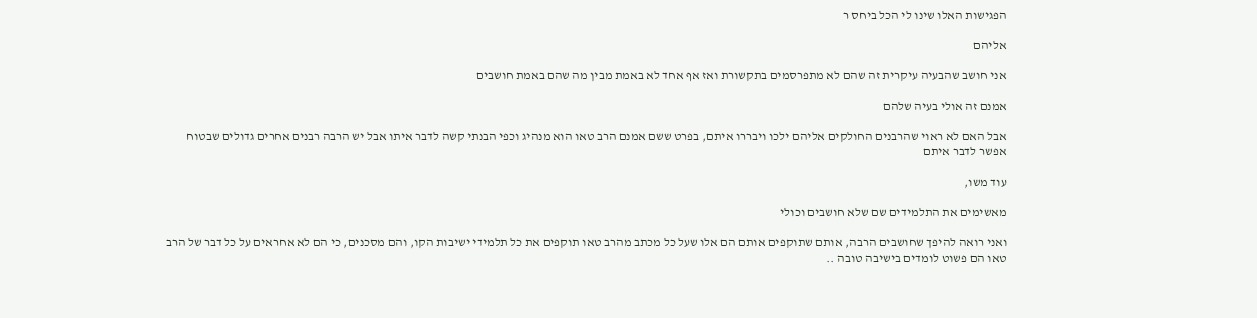הפגישות האלו שינו לי הכל ביחס ר

אליהם

אני חושב שהבעיה עיקרית זה שהם לא מתפרסמים בתקשורת ואז אף אחד לא באמת מבין מה שהם באמת חושבים

אמנם זה אולי בעיה שלהם

אבל האם לא ראוי שהרבנים החולקים אליהם ילכו ויבררו איתם, בפרט ששם אמנם הרב טאו הוא מנהיג וכפי הבנתי קשה לדבר איתו אבל יש הרבה רבנים אחרים גדולים שבטוח אפשר לדבר איתם

עוד משו,

מאשימים את התלמידים שם שלא חושבים וכולי

ואני רואה להיפך שחושבים הרבה, אותם שתוקפים אותם הם אלו שעל כל מכתב מהרב טאו תוקפים את כל תלמידי ישיבות הקו, והם מסכנים, כי הם לא אחראים על כל דבר של הרב טאו הם פשוט לומדים בישיבה טובה ..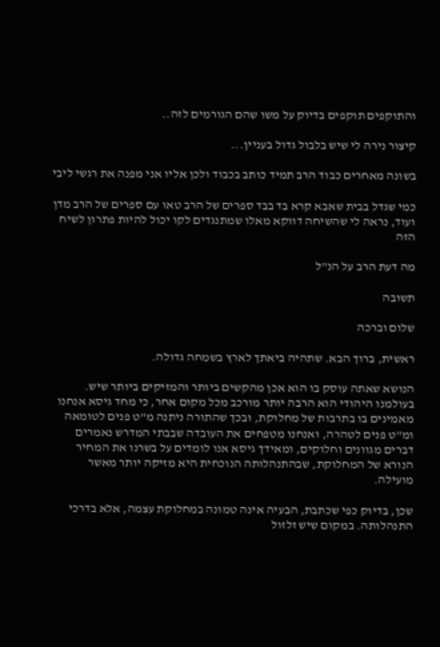והתוקפים תוקפים בדיוק על משו שהם הגורמים לזה..

קיצור נירה לי שיש בלבול גדול בעניין...

בשונה מאחרים כבוד הרב תמיד כותב בכבוד ולכן אליו אני מפנה את רגשי ליבי

כמי שגדל בבית שאבא קרא בד בבד ספרים של הרב טאו עם ספרים של הרב מדן ועוד, נראה לי שהשיחה דווקא מאלו שמתנגדים לקו יכול להיות פתרון לשיח הזה

מה דעת הרב על הנ"ל

תשובה

שלום וברכה

ראשית, ברוך הבא. שתהיה ביאתך לארץ בשמחה גדולה.

הנושא שאתה עוסק בו הוא אכן מהקשים ביותר והמזיקים ביותר שיש. בעולמנו היהודי הוא הרבה יותר מורכב מכל מקום אחר, כי מחד גיסא אנחנו מאמינים בו בתרבות של מחלוקת, ובכך שהתורה ניתנה מ"ט פנים לטומאה ומ"ט פנים לטהרה, ואנחנו מטפחים את העובדה שבבתי המדרש נאמרים דברים מגוונים וחלוקים, ומאידך גיסא אנו לומדים על בשרנו את המחיר הנורא של המחלוקת, שבהתנהלותה הנוכחית היא מזיקה יותר מאשר מועילה.

שכן, בדיוק כפי שכתבת, הבעיה אינה טמונה במחלוקת עצמה, אלא בדרכי התנהלותה. במקום שיש זלזול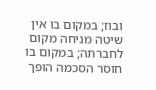ובוז; במקום בו אין שיטה מניחה מקום לחברתה; במקום בו חוסר הסכמה הופך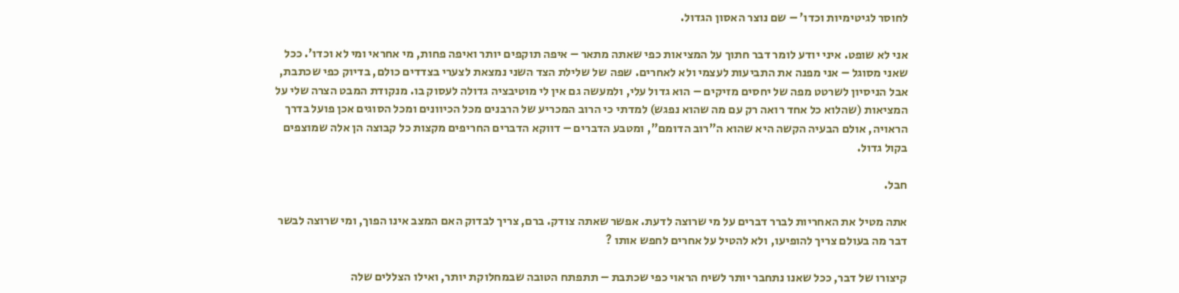לחוסר לגיטימיות וכדו' – שם נוצר האסון הגדול.

אני לא שופט. איני יודע לומר דבר חתוך על המציאות כפי שאתה מתאר – איפה תוקפים יותר ואיפה פחות, מי אחראי ומי לא וכדו'. ככל שאני מסוגל – אני מפנה את התביעות לעצמי ולא לאחרים. שפה של שלילת הצד השני נמצאת לצערי בצדדים כולם, בדיוק כפי שכתבת, אבל הניסיון לשרטט מפה של יחסים מזיקים – הוא גדול עלי, ולמעשה גם אין לי מוטיבציה גדולה לעסוק בו. מנקודת המבט הצרה שלי על המציאות (שהלוא כל אחד רואה רק עם מה שהוא נפגש) למדתי כי הרוב המכריע של הרבנים מכל הכיוונים ומכל הסוגים אכן פועל בדרך הראויה, אולם הבעיה הקשה היא שהוא ה"רוב הדומם", ומטבע הדברים – דווקא הדברים החריפים מקצות כל קבוצה הן אלה שמוצפים בקול גדול.

חבל.

אתה מטיל את האחריות לברר דברים על מי שרוצה לדעת. אפשר שאתה צודק. ברם, צריך לבדוק האם המצב אינו הפוך, ומי שרוצה לבשר דבר מה בעולם צריך להופיעו, ולא להטיל על אחרים לחפש אותו ?

קיצורו של דבר, ככל שאנו נתחבר יותר לשיח הראוי כפי שכתבת – תתפתח הטובה שבמחלוקת יותר, ואילו הצללים שלה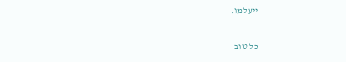ייעלמו.

כל טוב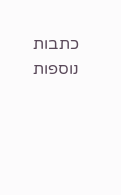כתבות נוספות